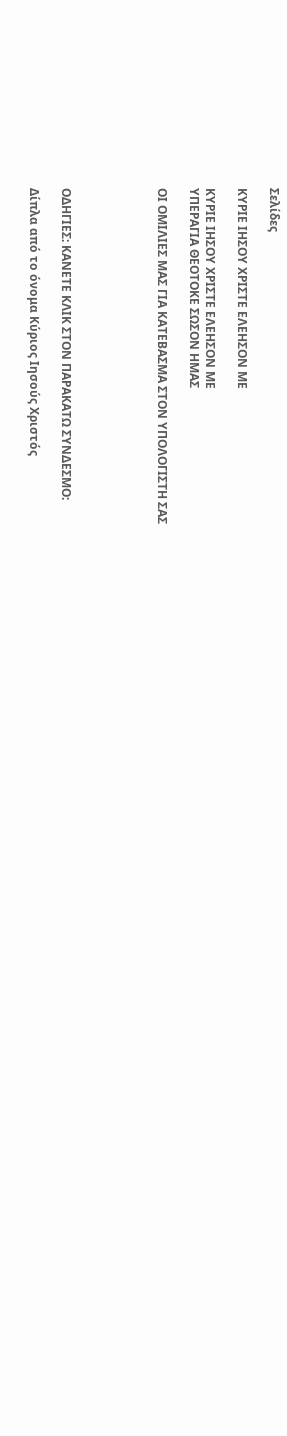Σελίδες

ΚΥΡΙΕ ΙΗΣΟΥ ΧΡΙΣΤΕ ΕΛΕΗΣΟΝ ΜΕ

ΚΥΡΙΕ ΙΗΣΟΥ ΧΡΙΣΤΕ ΕΛΕΗΣΟΝ ΜΕ
ΥΠΕΡΑΓΙΑ ΘΕΟΤΟΚΕ ΣΩΣΟΝ ΗΜΑΣ

ΟΙ ΟΜΙΛΙΕΣ ΜΑΣ ΓΙΑ ΚΑΤΕΒΑΣΜΑ ΣΤΟΝ ΥΠΟΛΟΓΙΣΤΗ ΣΑΣ





ΟΔΗΓΙΕΣ: ΚΑΝΕΤΕ ΚΛΙΚ ΣΤΟΝ ΠΑΡΑΚΑΤΩ ΣΥΝΔΕΣΜΟ:

Δίπλα από το όνομα Κύριος Ιησούς Χριστός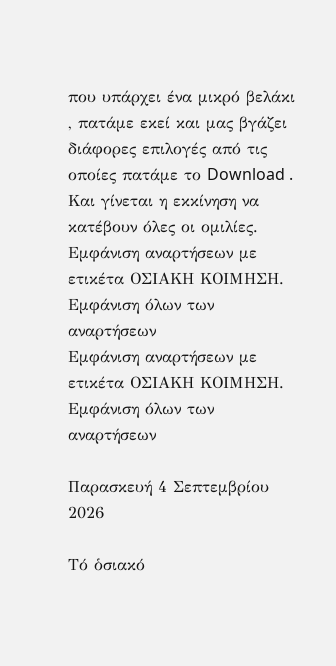που υπάρχει ένα μικρό βελάκι , πατάμε εκεί και μας βγάζει διάφορες επιλογές από τις οποίες πατάμε το Download .
Και γίνεται η εκκίνηση να κατέβουν όλες οι ομιλίες.
Εμφάνιση αναρτήσεων με ετικέτα ΟΣΙΑΚΗ ΚΟΙΜΗΣΗ. Εμφάνιση όλων των αναρτήσεων
Εμφάνιση αναρτήσεων με ετικέτα ΟΣΙΑΚΗ ΚΟΙΜΗΣΗ. Εμφάνιση όλων των αναρτήσεων

Παρασκευή 4 Σεπτεμβρίου 2026

Τό ὁσιακό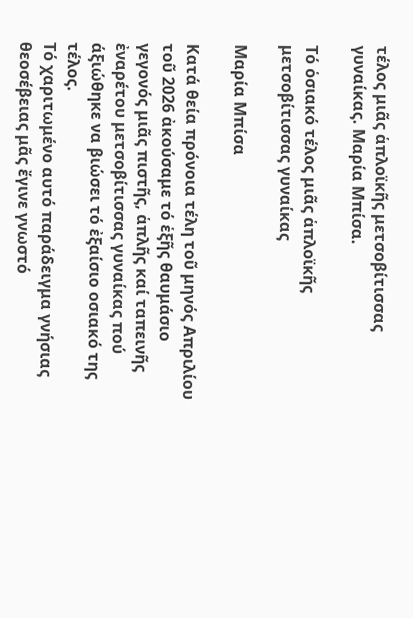τέλος μιᾶς ἁπλοϊκῆς μετσοβίτισσας γυναίκας. Μαρία Μπίσα.

Τό ὁσιακό τέλος μιᾶς ἁπλοϊκῆς
μετσοβίτισσας γυναίκας

Μαρία Μπίσα

Κατά θεία πρόνοια τέλη τοῦ μηνός Απριλίου τοῦ 2026 ἀκούσαμε τό ἑξῆς θαυμάσιο γεγονός μιᾶς πιστῆς, ἁπλῆς καί ταπεινῆς ἐναρέτου μετσοβίτισσας γυναίκας πού άξιώθηκε να βιώσει τό ἐξαίσιο οσιακό της τέλος.
Τό χαριτωμένο αυτό παράδειγμα γνήσιας θεοσέβειας μᾶς ἔγινε γνωστό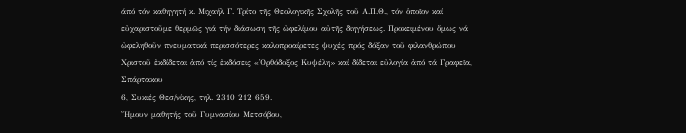άπό τόν καθηγητή κ. Μιχαήλ Γ. Τρίτο τῆς Θεολογικῆς Σχολῆς τοῦ Α.Π.Θ., τόν ὁποῖον καί εὐχαριστοῦμε θερμῶς γιά τήν διάσωση τῆς ὠφελίμου αὐτῆς διηγήσεως. Προκειμένου ὅμως νά ὠφεληθοῦν πνευματικά περισσότερες καλοπροαίρετες ψυχές πρός δόξαν τοῦ φιλανθρώπου Χριστοῦ ἐκδίδεται ἀπό τίς ἐκδόσεις «Ὀρθόδοξος Κυψέλη» καί δίδεται εὐλογία ἀπό τά Γραφεῖα, Σπάρτακου
6, Συκιές Θεσ/νίκης, τηλ. 2310 212 659.
Ἤμουν μαθητής τοῦ Γυμνασίου Μετσόβου,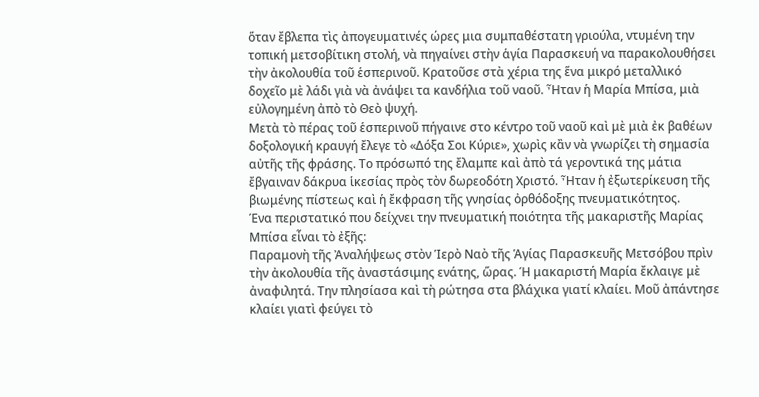ὅταν ἔβλεπα τὶς ἀπογευματινές ώρες μια συμπαθέστατη γριούλα, ντυμένη την τοπική μετσοβίτικη στολή, νὰ πηγαίνει στὴν ἁγία Παρασκευή να παρακολουθήσει τὴν ἀκολουθία τοῦ ἑσπερινοῦ. Κρατοῦσε στὰ χέρια της ἕνα μικρό μεταλλικό δοχεῖο μὲ λάδι γιὰ νὰ ἀνάψει τα κανδήλια τοῦ ναοῦ. Ἦταν ἡ Μαρία Μπίσα, μιὰ εὐλογημένη ἀπὸ τὸ Θεὸ ψυχή.
Μετὰ τὸ πέρας τοῦ ἑσπερινοῦ πήγαινε στο κέντρο τοῦ ναοῦ καὶ μὲ μιὰ ἐκ βαθέων δοξολογική κραυγή ἔλεγε τὸ «Δόξα Σοι Κύριε», χωρὶς κἂν νὰ γνωρίζει τὴ σημασία αὐτῆς τῆς φράσης. Το πρόσωπό της ἔλαμπε καὶ ἀπὸ τά γεροντικά της μάτια ἔβγαιναν δάκρυα ἱκεσίας πρὸς τὸν δωρεοδότη Χριστό. Ἦταν ἡ ἐξωτερίκευση τῆς βιωμένης πίστεως καὶ ἡ ἔκφραση τῆς γνησίας ὀρθόδοξης πνευματικότητος.
Ένα περιστατικό που δείχνει την πνευματική ποιότητα τῆς μακαριστῆς Μαρίας Μπίσα εἶναι τὸ ἐξῆς:
Παραμονὴ τῆς Ἀναλήψεως στὸν Ἱερὸ Ναὸ τῆς Ἁγίας Παρασκευῆς Μετσόβου πρὶν τὴν ἀκολουθία τῆς ἀναστάσιμης ενάτης, ὥρας. Ή μακαριστή Μαρία ἔκλαιγε μὲ ἀναφιλητά. Την πλησίασα καὶ τὴ ρώτησα στα βλάχικα γιατί κλαίει. Μοῦ ἀπάντησε κλαίει γιατὶ φεύγει τὸ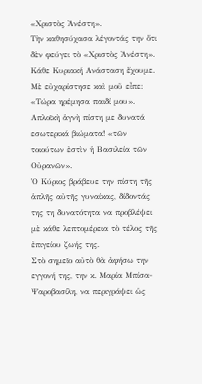«Χριστὸς Ἀνέστη».
Τὴν καθησύχασα λέγοντάς την ὅτι δὲν φεύγει τὸ «Χριστὸς Ἀνέστη». Κάθε Κυριακή Ανάσταση ἔχουμε.
Μὲ εὐχαρίστησε καὶ μοῦ εἶπε: «Τώρα ηρέμησα παιδί μου».
Απλοϊκὴ ἁγνὴ πίστη με δυνατά εσωτερικά βιώματα! «τῶν τοιούτων ἐστὶν ἡ Βασιλεία τῶν Οὐρανῶν».
Ὁ Κύριος βράβευε την πίστη τῆς ἁπλῆς αὐτῆς γυναίκας, δίδοντάς της τη δυνατότητα να προβλέψει μὲ κάθε λεπτομέρεια τὸ τέλος τῆς ἐπιγείου ζωής της.
Στὸ σημεῖο αὐτὸ θὰ ἀφήσω την εγγονή της, την κ. Μαρία Μπίσα-Ψαροβασίλη, να περιγράψει ὡς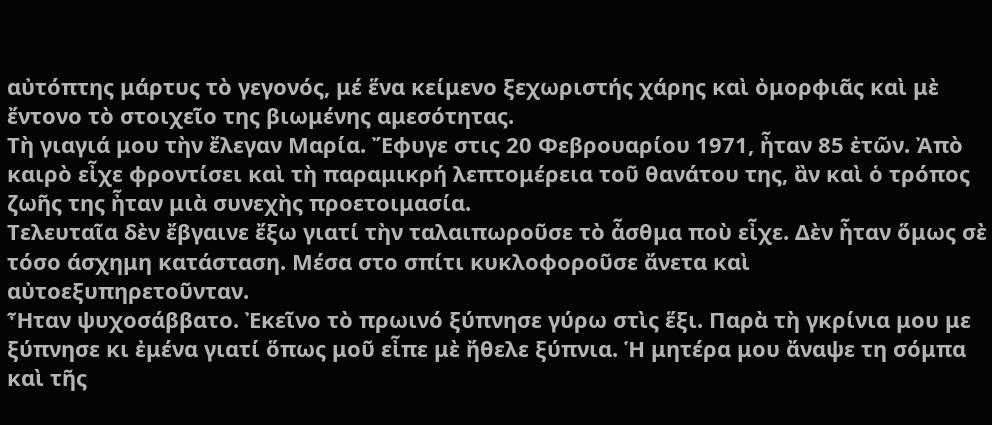αὐτόπτης μάρτυς τὸ γεγονός, μέ ἕνα κείμενο ξεχωριστής χάρης καὶ ὀμορφιᾶς καὶ μὲ ἔντονο τὸ στοιχεῖο της βιωμένης αμεσότητας.
Τὴ γιαγιά μου τὴν ἔλεγαν Μαρία. Ἔφυγε στις 20 Φεβρουαρίου 1971, ἦταν 85 ἐτῶν. Ἀπὸ καιρὸ εἶχε φροντίσει καὶ τὴ παραμικρή λεπτομέρεια τοῦ θανάτου της, ἂν καὶ ὁ τρόπος ζωῆς της ἦταν μιὰ συνεχὴς προετοιμασία.
Τελευταῖα δὲν ἔβγαινε ἔξω γιατί τὴν ταλαιπωροῦσε τὸ ἆσθμα ποὺ εἶχε. Δὲν ἦταν ὅμως σὲ τόσο άσχημη κατάσταση. Μέσα στο σπίτι κυκλοφοροῦσε ἄνετα καὶ αὐτοεξυπηρετοῦνταν.
Ἦταν ψυχοσάββατο. Ἐκεῖνο τὸ πρωινό ξύπνησε γύρω στὶς ἕξι. Παρὰ τὴ γκρίνια μου με ξύπνησε κι ἐμένα γιατί ὅπως μοῦ εἶπε μὲ ἤθελε ξύπνια. Ἡ μητέρα μου ἄναψε τη σόμπα καὶ τῆς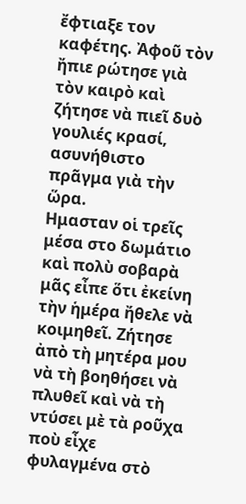ἔφτιαξε τον καφέτης. Ἀφοῦ τὸν ἤπιε ρώτησε γιὰ τὸν καιρὸ καὶ ζήτησε νὰ πιεῖ δυὸ γουλιές κρασί, ασυνήθιστο πρᾶγμα γιὰ τὴν ὥρα.
Ημασταν οἱ τρεῖς μέσα στο δωμάτιο καὶ πολὺ σοβαρὰ μᾶς εἶπε ὅτι ἐκείνη τὴν ἡμέρα ἤθελε νὰ κοιμηθεῖ. Ζήτησε ἀπὸ τὴ µητέρα µου νὰ τὴ βοηθήσει νὰ πλυθεῖ καὶ νὰ τὴ ντύσει μὲ τὰ ροῦχα ποὺ εἶχε φυλαγμένα στὸ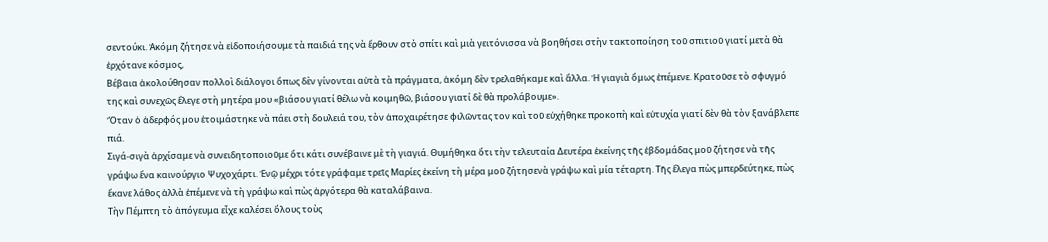σεντούκι. Ἀκόμη ζήτησε νὰ εἰδοποιήσουμε τὰ παιδιά της νὰ ἔρθουν στὸ σπίτι καὶ μιὰ γειτόνισσα νὰ βοηθήσει στὴν τακτοποίηση τοῦ σπιτιοῦ γιατί μετὰ θὰ ἐρχότανε κόσμος,
Βέβαια ἀκολούθησαν πολλοὶ διάλογοι ὅπως δὲν γίνονται αὐτὰ τὰ πράγματα, ἀκόμη δὲν τρελαθήκαµε καὶ ἄλλα. Ἡ γιαγιὰ ὅμως ἐπέμενε. Κρατοῦσε τὸ σφυγµό της καὶ συνεχῶς ἔλεγε στὴ µητέρα µου «βιάσου γιατί θέλω νὰ κοιμηθῶ, βιάσου γιατί δὲ θὰ προλάβουμε».
Ὅταν ὁ ἀδερφός µου ἑτοιμάστηκε νὰ πάει στὴ δουλειά του, τὸν ἀποχαιρέτησε φιλῶντας τον καὶ τοῦ εὐχήθηκε προκοπὴ καὶ εὐτυχία γιατί δὲν θὰ τὸν ξανάβλεπε πιά.
Σιγά-σιγὰ ἀρχίσαμε νὰ συνειδητοποιοῦμε ὅτι κάτι συνέβαινε μὲ τὴ γιαγιά. Θυμήθηκα ὅτι τὴν τελευταία Δευτέρα ἐκείνης τῆς ἑβδομάδας μοῦ ζήτησε νὰ τῆς γράψω ἕνα καινούργιο Ψυχοχάρτι. Ἐνῷ µέχρι τότε γράφαμε τρεῖς Μαρίες ἐκείνη τὴ µέρα μοῦ ζήτησενὰ γράψω καὶ µία τέταρτη. Τῆς ἔλεγα πὼς μπερδεύτηκε, πὼς ἔκανε λάθος ἀλλὰ ἐπέμενε νὰ τὴ γράψω καὶ πὼς ἀργότερα θὰ καταλάβαινα.
Τὴν Πέμπτη τὸ ἀπόγευμα εἶχε καλέσει ὅλους τοὺς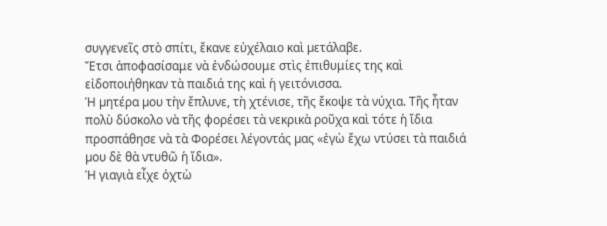συγγενεῖς στὸ σπίτι, ἔκανε εὐχέλαιο καὶ µετάλαβε.
Ἔτσι ἀποφασίσαμε νὰ ἐνδώσουμε στὶς ἐπιθυμίες της καὶ εἰδοποιήθηκαν τὰ παιδιά της καὶ ἡ γειτόνισσα.
Ἡ µητέρα µου τὴν ἔπλυνε, τὴ χτένισε, τῆς ἔκοψε τὰ νύχια. Τῆς ἦταν πολὺ δύσκολο νὰ τῆς φορέσει τὰ νεκρικὰ ροῦχα καὶ τότε ἡ ἴδια προσπάθησε νὰ τὰ Φορέσει λέγοντάς µας «ἐγὼ ἔχω ντύσει τὰ παιδιά µου δὲ θὰ ντυθῶ ἡ ἴδια».
Ἡ γιαγιὰ εἶχε ὀχτὼ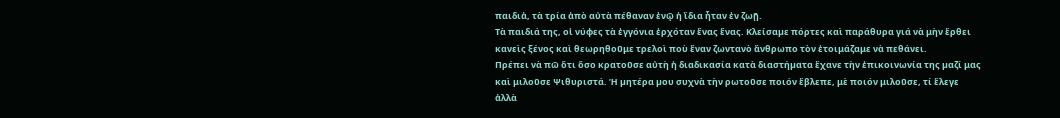παιδιἀ, τὰ τρία ἀπὸ αὐτὰ πέθαναν ἐνῷ ἡ ἴδια ἦταν ἐν ζωῇ.
Τὰ παιδιά της, οἱ νύφες τὰ ἐγγόνια ἐρχόταν ἕνας ἕνας. Κλείσαµε πόρτες καὶ παράθυρα γιά νὰ μὴν ἔρθει κανεὶς ξένος καὶ θεωρηθοῦμε τρελοὶ ποὺ ἕναν ζωντανὸ ἄνθρωπο τὸν ἑτοιμάζαμε νὰ πεθάνει.
Πρέπει νὰ πῶ ὅτι ὅσο κρατοῦσε αὐτὴ ἡ διαδικασία κατὰ διαστήµατα ἔχανε τὴν ἐπικοινωνία της µαζί μας καὶ μιλοῦσε Ψιθυριστά. Ἡ µητέρα µου συχνὰ τὴν ρωτοῦσε ποιόν ἔβλεπε, μὲ ποιόν μιλοῦσε, τί ἔλεγε ἀλλὰ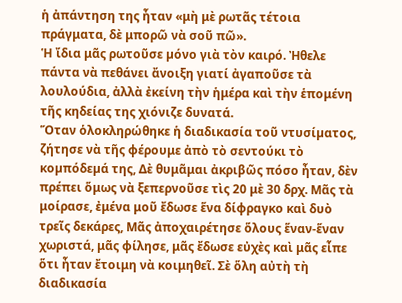ἡ ἀπάντηση της ἦταν «μὴ μὲ ρωτᾶς τέτοια πράγματα, δὲ μπορῶ νὰ σοῦ πῶ».
Ἡ ἴδια μᾶς ρωτοῦσε µόνο γιὰ τὸν καιρό. Ἠθελε πάντα νὰ πεθάνει ἄνοιξη γιατί ἀγαποῦσε τὰ λουλούδια, ἀλλὰ ἐκείνη τὴν ἡμέρα καὶ τὴν ἑπομένη τῆς κηδείας της χιόνιζε δυνατά.
Ὅταν ὁλοκληρώθηκε ἡ διαδικασία τοῦ ντυσίµατος, ζήτησε νὰ τῆς φέρουμε ἀπὸ τὸ σεντούκι τὸ κοµπόδεµά της, Δὲ θυμᾶμαι ἀκριβῶς πόσο ἦταν, δὲν πρέπει ὅμως νὰ ξεπερνοῦσε τὶς 20 μὲ 30 δρχ. Μᾶς τὰ μοίρασε, ἐμένα μοῦ ἔδωσε ἕνα δίφραγκο καὶ δυὸ τρεῖς δεκάρες, Μᾶς ἀποχαιρέτησε ὅλους ἕναν-ἕναν χωριστά, μᾶς φίλησε, μᾶς ἔδωσε εὐχὲς καὶ μᾶς εἶπε ὅτι ἦταν ἔτοιμη νὰ κοιμηθεῖ. Σὲ ὅλη αὐτὴ τὴ διαδικασία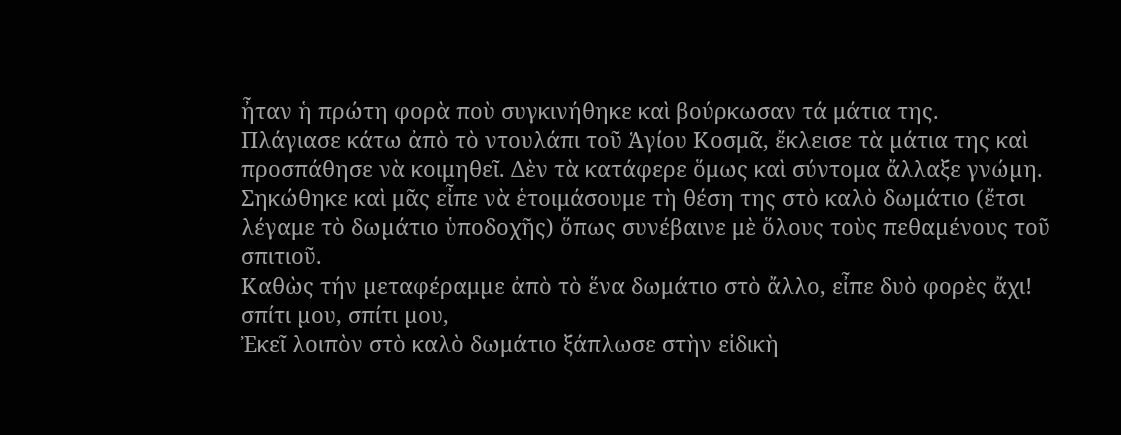ἦταν ἡ πρώτη φορὰ ποὺ συγκινήθηκε καὶ βούρκωσαν τά μάτια της.
Πλάγιασε κάτω ἀπὸ τὸ ντουλάπι τοῦ Ἁγίου Κοσμᾶ, ἔκλεισε τὰ µάτια της καὶ προσπάθησε νὰ κοιμηθεῖ. Δὲν τὰ κατάφερε ὅμως καὶ σύντομα ἄλλαξε γνώµη. Σηκώθηκε καὶ μᾶς εἶπε νὰ ἑτοιμάσουμε τὴ θέση της στὸ καλὸ δωμάτιο (ἔτσι λέγαμε τὸ δωµάτιο ὑποδοχῆς) ὅπως συνέβαινε μὲ ὅλους τοὺς πεθαµένους τοῦ σπιτιοῦ.
Καθὼς τήν µεταφέραμµε ἀπὸ τὸ ἕνα δωμάτιο στὸ ἄλλο, εἶπε δυὸ φορὲς ἄχι! σπίτι µου, σπίτι µου,
Ἐκεῖ λοιπὸν στὸ καλὸ δωμάτιο ξάπλωσε στὴν εἰδικὴ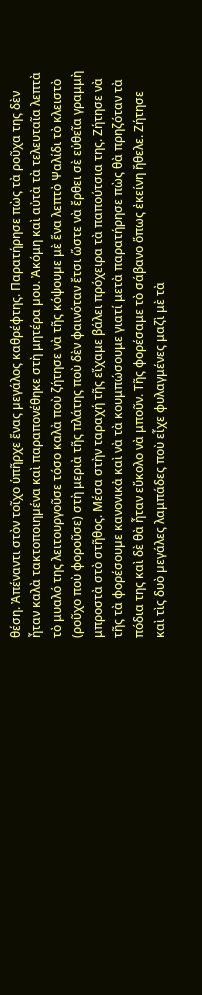θέση. Ἀπέναντι στὸν τοῖχο ὑπῆρχε ἕνας µεγάλος καθρέφτης. Παρατήρησε πὼς τὰ ροῦχα της δὲν ἦταν καλὰ τακτοποιηµένα καὶ παραπονέθηκε στὴ μητέρα µου. Ἀκόμη καὶ αὐτὰ τὰ τελευταῖα λεπτὰ τὸ μυαλό της λειτουργοῦσε τόσο καλὰ ποὺ ζήτησε νὰ τῆς κόψουµε μὲ ἕνα λεπτὸ Ψαλίδι τὸ κλειστὸ (ροῦχο ποὺ φοροῦσε) στὴ μεριὰ τῆς πλάτης ποὺ δὲν φαινόταν ἔτσι ὥστε νὰ ἔρθει σὲ εὐθεῖα γραμμὴ μπροστὰ στὸ στῆθος. Μέσα στὴν ταραχή τῆς εἴχαμε βάλει πρόχειρα τὰ παπούτσια της. Ζήτησε νὰ τῆς τὰ φορέσουµε κανονικἀ καὶ νὰ τὰ κουμπώσουμε γιατί μετὰ παρατήρησε πὼς θὰ πρηζόταν τὰ πόδια της καὶ δὲ θὰ ἦταν εὔκολο νὰ μποῦν. Τῆς φορέσαμε τὸ σάβανο ὅπως ἐκείνη ἤθελε. Ζήτησε καὶ τὶς δυὸ µεγάλες λαμπάδες ποὺ εἶχε φυλαγμένες μαζὶ μὲ τὰ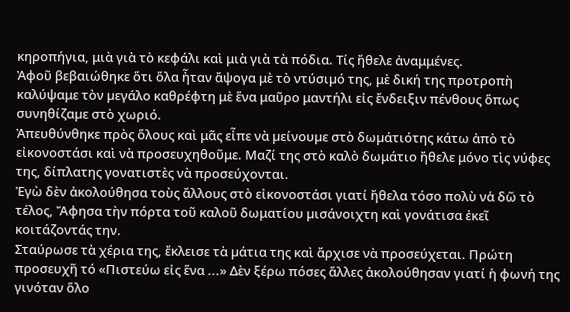κηροπήγια, μιὰ γιὰ τὸ κεφάλι καὶ μιὰ γιὰ τὰ πόδια. Τίς ἤθελε ἀναμμένες.
Ἀφοῦ βεβαιώθηκε ὅτι ὅλα ἦταν ἄψογα μὲ τὸ ντύσιµό της, μὲ δική της προτροπὴ καλύψαμε τὸν µεγάλο καθρέφτη μὲ ἕνα μαῦρο μαντήλι εἰς ἔνδειξιν πένθους ὅπως συνηθίζαµε στὸ χωριό.
Ἀπευθύνθηκε πρὸς ὅλους καὶ μᾶς εἶπε νὰ µείνουµε στὸ δωµάτιότης κάτω ἀπὸ τὸ εἰκονοστάσι καὶ νὰ προσευχηθοῦμε. Μαζί της στὸ καλὸ δωμάτιο ἤθελε μόνο τὶς νύφες της, δίπλατης γονατιστὲς νὰ προσεύχονται.
Ἐγὼ δὲν ἀκολούθησα τοὺς ἄλλους στὸ εἰκονοστάσι γιατί ἤθελα τόσο πολὺ νἁ δῶ τὸ τέλος, Ἄφησα τὴν πόρτα τοῦ καλοῦ δωματίου µισάνοιχτη καὶ γονάτισα ἐκεῖ κοιτάζοντάς την.
Σταύρωσε τὰ χέρια της, ἔκλεισε τὰ µάτια της καὶ ἄρχισε νὰ προσεύχεται. Πρώτη προσευχῆ τό «Πιστεύω εἰς ἕνα ...» Δὲν ξέρω πόσες ἄλλες ἀκολούθησαν γιατί ἡ φωνή της γινόταν ὅλο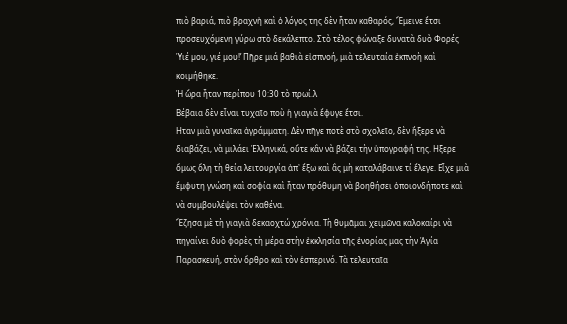πιὸ βαριά, πιὸ βραχνἠ καὶ ὁ λόγος της δὲν ἦταν καθαρός, Ἔμεινε ἔτσι προσευχόµενη γύρω στὸ δεκάλεπτο. Στὸ τέλος φώναξε δυνατὰ δυὸ Φορές Ὑιέ µου, γιέ μου!’ Πῆρε μιά βαθιὰ εἰσπνοή, μιὰ τελευταία ἐκπνοὴ καὶ κοιµήθηκε.
Ἡ ὥρα ἦταν περίπου 10:30 τὸ πρωί.λ
Βέβαια δὲν εἶναι τυχαῖο ποὺ ἡ γιαγιὰ ἔφυγε ἔτσι.
Ηταν μιὰ γυναῖκα ἀγράμματη. Δὲν πῆγε ποτὲ στὸ σχολεῖο, δὲν ἤξερε νὰ διαβάζει, νὰ μιλάει Ἑλληνικά, οὔτε κἂν νὰ βάζει τὴν ὑπογραφή της. Ηξερε ὅμως ὅλη τὴ θεία λειτουργία ἀπ᾿ ἔξω καὶ ἂς μὴ καταλάβαινε τί ἔλεγε. Εἶχε μιὰ ἔμφυτη γνώση καὶ σοφία καὶ ἦταν πρόθυµη νὰ βοηθήσει ὁποιονδήποτε καὶ νὰ συμβουλέψει τὸν καθένα.
Ἔζησα μὲ τὴ γιαγιὰ δεκαοχτώ χρόνια. Τὴ θυμᾶμαι χειμῶνα καλοκαίρι νὰ πηγαίνει δυὸ φορὲς τὴ µέρα στὴν ἐκκλησία τῆς ἐνορίας μας τὴν Ἁγία Παρασκευή, στὸν ὄρθρο καὶ τὸν ἑσπερινό. Τὰ τελευταῖα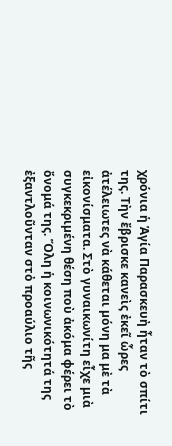χρόνια ἡ Ἁγία Παρασκευἠ ἦταν τὸ σπίτι της. Τὴν ἔβρισκε κανεὶς ἐκεῖ ὧρες ἀτέλειωτες νὰ κάθεται µόνη μα μὲ τὰ εἰκονίσματα. Στὸ γυναικωνίτη εἶχε μιὰ συγκεκριµένη θέση ποὺ ἀκόμα φέρει τὸ ὄνομά της. Ὅλη ἡ κοινωνικότητά της ἐξαντλοῦνταν στὀ προαύλιο τῆς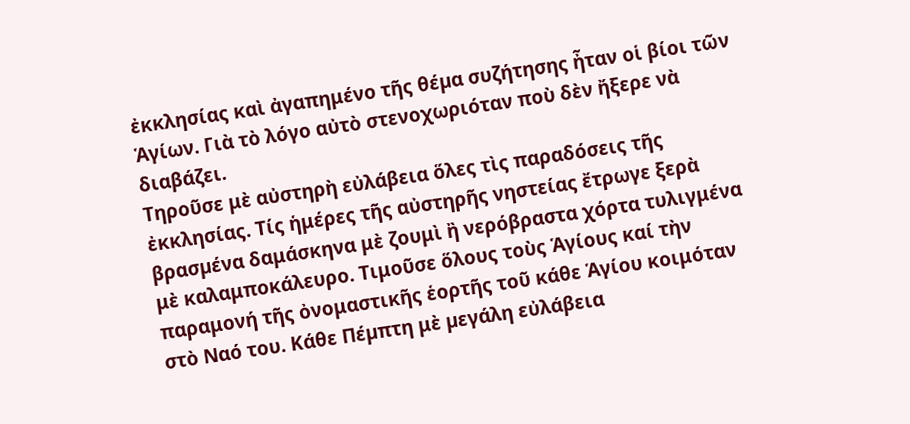ἐκκλησίας καὶ ἀγαπημένο τῆς θέµα συζήτησης ἦταν οἱ βίοι τῶν Ἁγίων. Γιὰ τὸ λόγο αὐτὸ στενοχωριόταν ποὺ δὲν ἤξερε νὰ διαβάζει.
Τηροῦσε μὲ αὐστηρὴ εὐλάβεια ὅλες τὶς παραδόσεις τῆς ἐκκλησίας. Τίς ἡμέρες τῆς αὐστηρῆς νηστείας ἔτρωγε ξερὰ βρασµένα δαμάσκηνα μὲ ζουμὶ ἢ νερόβραστα χόρτα τυλιγμένα μὲ καλαμποκάλευρο. Τιμοῦσε ὅλους τοὺς Ἁγίους καί τὴν παραμονή τῆς ὀνομαστικῆς ἑορτῆς τοῦ κάθε Ἁγίου κοιμόταν στὸ Ναό του. Κάθε Πέµπτη μὲ µεγάλη εὐλάβεια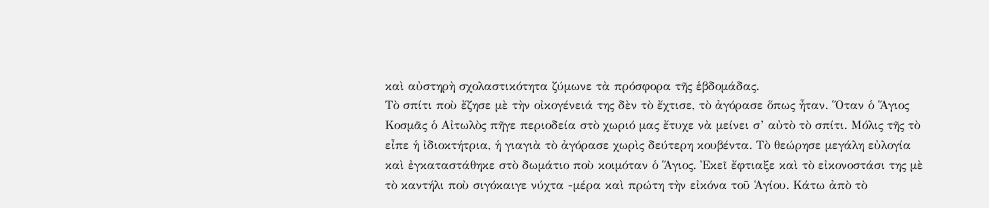καὶ αὐστηρὴ σχολαστικότητα ζύμωνε τὰ πρόσφορα τῆς ἑβδομάδας.
Τὸ σπίτι ποὺ ἔζησε μὲ τὴν οἰκογένειά της δὲν τὸ ἔχτισε, τὸ ἀγόρασε ὅπως ἦταν. Ὅταν ὁ Ἅγιος Κοσμᾶς ὁ Αἰτωλὸς πῆγε περιοδεία στὸ χωριό µας ἔτυχε νὰ μείνει σ’ αὐτὸ τὸ σπίτι. Μόλις τῆς τὸ εἶπε ἡ ἰδιοκτήτρια, ἡ γιαγιὰ τὸ ἀγόρασε χωρὶς δεύτερη κουβέντα. Τὸ θεώρησε µεγάλη εὐλογία καὶ ἐγκαταστάθηκε στὸ δωμάτιο ποὺ κοιμόταν ὁ Ἅγιος. Ἐκεῖ ἔφτιαξε καὶ τὸ εἰκονοστάσι της μὲ τὸ καντήλι ποὺ σιγόκαιγε νύχτα -μέρα καὶ πρώτη τὴν εἰκόνα τοῦ Ἁγίου. Κάτω ἀπὸ τὸ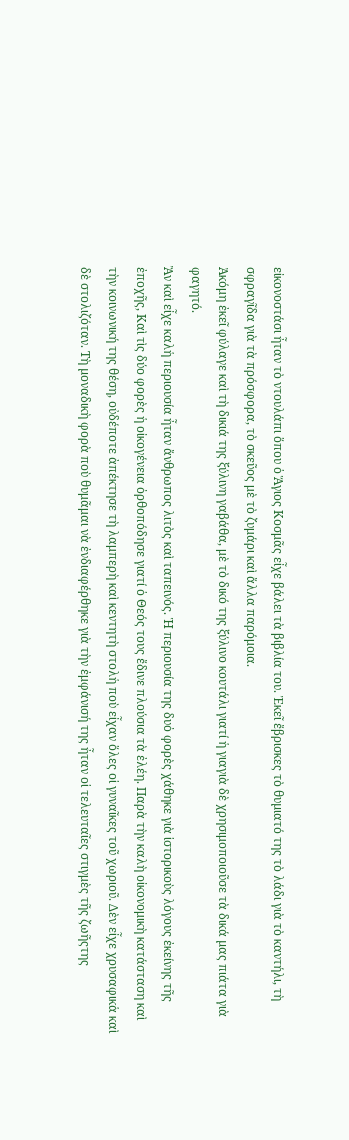εἰκονοστάσι ἦταν τὸ ντουλάπι ὅπου ὁ Ἅγιος Κοσμᾶς εἶχε βάλει τὰ βιβλία του. Ἐκεῖ ἔβρισκες τὸ θυµιατό της τὸ λάδι γιὰ τὸ καντήλι, τὴ σφραγῖδα γιὰ τὰ πρόσφορα, τὸ σκεῦος μὲ τὸ ζυμάρι καὶ ἄλλα παρόμοια.
Ἀκόμη ἐκεῖ φύλαγε καὶ τὴ δικιά της ξύλινη γαβάθα, μὲ τὸ δικό της ξύλινο κουτάλι γιατί ἡ γιαγιὰ δὲ χρησιμοποιοῦσε τὰ δικά µας πιάτα γιὰ φαγητό.
Ἂν καὶ εἶχε καλἡ περιουσία ἦταν ἄνθρωπος λιτὸς καὶ ταπεινός. Ἡ περιουσία της δυὀ φορὲς χάθηκε γιὰ ἱστορικοὺς λόγους ἐκείνης τῆς ἐποχῆς, Καὶ τὶς δύο φορὲς ἡ οἰκογένεια ὀρθοπόδησε γιατί ὁ Θεός τους ἔδινε πλούσια τὰ ἐλέη. Παρὰ τὴν καλὴ οἰκονομικὴ κατάσταση καὶ τὴν κοινωνική της θέση, οὐδέποτε ἀπέκτησε τὴ λαμπερὴ καὶ κεντητὴ στολἡ ποὺ εἶχαν ὅλες οἱ γυναῖκες τοῦ χωριοῦ. Δὲν εἶχε χρυσαφικἁ καὶ δὲ στολιζόταν. Τὴ µοναδικὴ φορὰ ποὺ θυμᾶμαι νὰ ἐνδιαφέρθηκε γιὰ τὴν ἐμφάνισή της ἦταν οἱ τελευταῖες στιγμὲς τῆς ζωῆςτης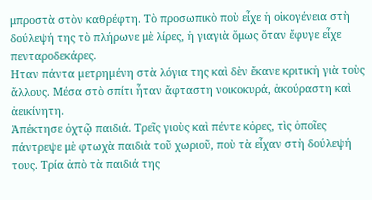μπροστὰ στὸν καθρέφτη. Τὸ προσωπικὸ ποὺ εἶχε ἡ οἰκογένεια στὴ δούλεψή της τὸ πλήρωνε μὲ λίρες, ἡ γιαγιὰ ὅμως ὅταν ἔφυγε εἶχε πενταροδεκάρες.
Ηταν πάντα µετρηµένη στὰ λόγια της καὶ δὲν ἔκανε κριτικἠ γιὰ τοὺς ἄλλους. Μέσα στὸ σπίτι ἦταν ἄφταστη νοικοκυρά, ἀκούραστη καὶ ἀεικίνητη.
Ἀπέκτησε ὀχτῷ παιδιά. Τρεῖς γιοὺς καὶ πέντε κὀρες, τὶς ὁποῖες πάντρεψε μὲ φτωχὰ παιδιὰ τοῦ χωριοῦ, ποὺ τὰ εἶχαν στὴ δούλεψή τους. Τρία ἀπὸ τὰ παιδιά της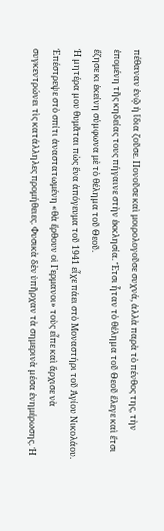πέθαναν ἐνῷ ἡ ἴδια ζοῦσε. Πονοῦσε καὶ μοιρολογοῦσε συχνά, ἀλλὰ παρὰ τὸ πένθος της, τὴν ἑπομένη τῆς κηδείας τους πήγαινε στὴν ἐκκλησία. Ἔτσι ἦταν τὸ θέληµα τοῦ Θεοῦ ἔλεγε καὶ ἔτσι ἔζησε κι ἐκείνη σύµφωνα μὲ τὸ θέληµα τοῦ Θεοῦ.
Ἡ µητέρα µου θυμᾶται πὼς ἕνα ἀπόγευμα τοῦ 1941 εἶχε πάει στὸ Μοναστήρι τοῦ Ἁγίου Νικολάου.
Ἐπέστρεψε στὸ σπίτι ἀναστατωμένη «θὰ ἔρθουν οἱ Γερμανοι» τοὺς εἶπε καὶ ἄρχισε νὰ συγκεντρώνει τὶς κατάλληλες προμήθειες. Φυσικὰ δὲν ὑπῆρχαν τὰ σημερινὰ µέσα ἐνημέρωσης. Ἡ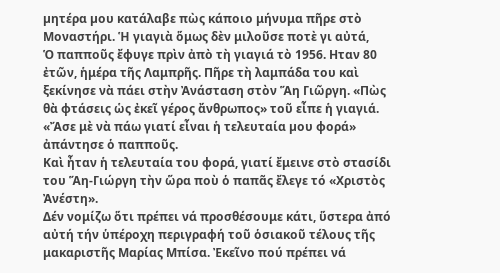µητέρα µου κατάλαβε πὼς κάποιο μήνυμα πῆρε στὸ Μοναστήρι. Ἡ γιαγιὰ ὅμως δὲν μιλοῦσε ποτὲ γι αὐτά,
Ὁ παπποῦς ἔφυγε πρὶν ἀπὸ τὴ γιαγιά τὸ 1956. Ηταν 80 ἐτῶν, ἡμέρα τῆς Λαμπρῆς. Πῆρε τὴ λαμπάδα του καὶ ξεκίνησε νὰ πάει στὴν Ἀνάσταση στὸν Ἅη Γιῶργη. «Πὼς θὰ φτάσεις ὡς ἐκεῖ γέρος ἄνθρωπος» τοῦ εἶπε ἡ γιαγιά. «Ἄσε μὲ νὰ πάω γιατί εἶναι ἡ τελευταία µου φορά» ἀπάντησε ὁ παπποῦς.
Καὶ ἦταν ἡ τελευταία του φορά, γιατί ἔμεινε στὸ στασίδι του Ἅη-Γιώργη τὴν ὥρα ποὺ ὁ παπᾶς ἔλεγε τό «Χριστὸς Ἀνέστη».
Δέν νομίζω ὅτι πρέπει νά προσθέσουμε κάτι, ὕστερα ἀπό αὐτή τήν ὑπέροχη περιγραφή τοῦ ὁσιακοῦ τέλους τῆς μακαριστῆς Μαρίας Μπίσα. Ἐκεῖνο πού πρέπει νά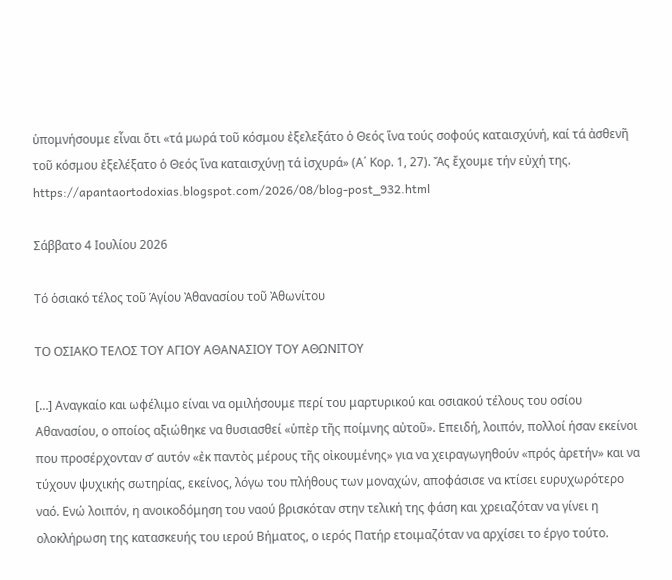ὑπομνήσουμε εἶναι ὅτι «τά µωρά τοῦ κόσμου ἐξελεξάτο ὁ Θεός ἵνα τούς σοφούς καταισχύνή, καί τά ἀσθενῆ τοῦ κόσμου ἐξελέξατο ὁ Θεός ἵνα καταισχύνῃ τά ἰσχυρά» (Α΄ Κορ. 1, 27). Ἄς ἔχουμε τήν εὐχή της.
https://apantaortodoxias.blogspot.com/2026/08/blog-post_932.html

Σάββατο 4 Ιουλίου 2026

Τό ὁσιακό τέλος τοῦ Ἁγίου Ἀθανασίου τοῦ Ἀθωνίτου

ΤΟ ΟΣΙΑΚΟ ΤΕΛΟΣ ΤΟΥ ΑΓΙΟΥ ΑΘΑΝΑΣΙΟΥ ΤΟΥ ΑΘΩΝΙΤΟΥ

[…] Αναγκαίο και ωφέλιμο είναι να ομιλήσουμε περί του μαρτυρικού και οσιακού τέλους του οσίου Αθανασίου, ο οποίος αξιώθηκε να θυσιασθεί «ὑπὲρ τῆς ποίμνης αὐτοῦ». Επειδή, λοιπόν, πολλοί ήσαν εκείνοι που προσέρχονταν σ’ αυτόν «ἐκ παντὸς μέρους τῆς οἰκουμένης» για να χειραγωγηθούν «πρός ἀρετήν» και να τύχουν ψυχικής σωτηρίας, εκείνος, λόγω του πλήθους των μοναχών, αποφάσισε να κτίσει ευρυχωρότερο ναό. Ενώ λοιπόν, η ανοικοδόμηση του ναού βρισκόταν στην τελική της φάση και χρειαζόταν να γίνει η ολοκλήρωση της κατασκευής του ιερού Βήματος, ο ιερός Πατήρ ετοιμαζόταν να αρχίσει το έργο τούτο.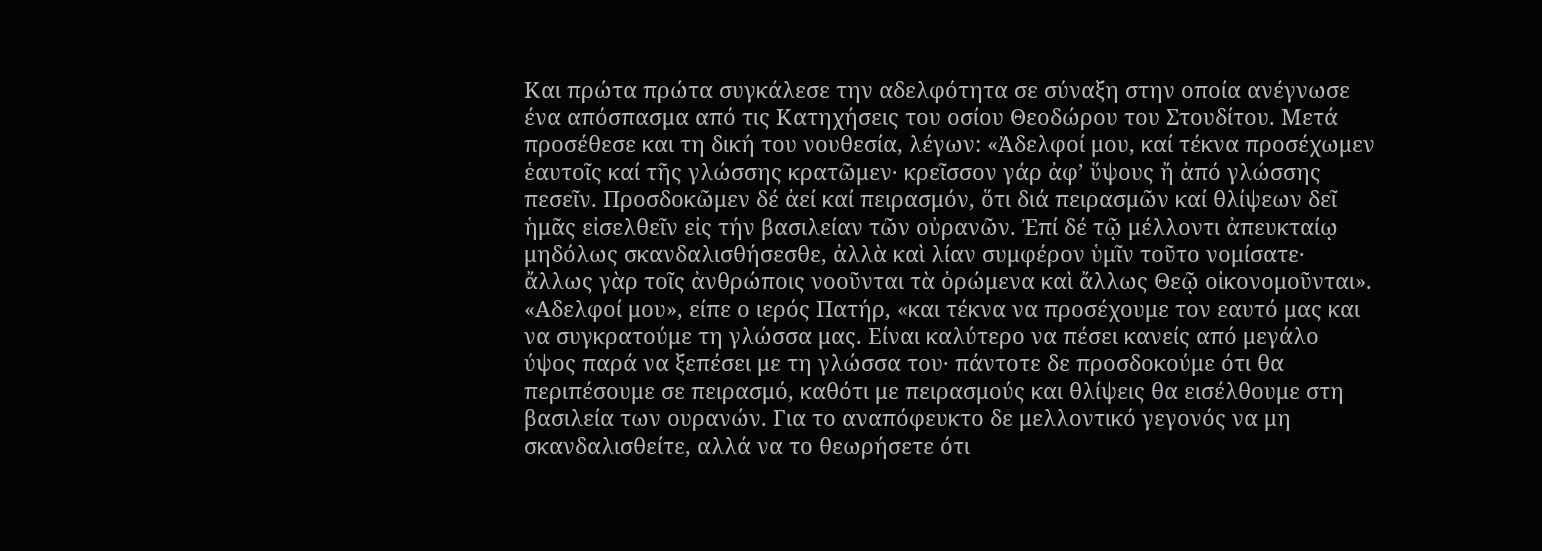Και πρώτα πρώτα συγκάλεσε την αδελφότητα σε σύναξη στην οποία ανέγνωσε ένα απόσπασμα από τις Κατηχήσεις του οσίου Θεοδώρου του Στουδίτου. Μετά προσέθεσε και τη δική του νουθεσία, λέγων: «Ἀδελφοί μου, καί τέκνα προσέχωμεν ἑαυτοῖς καί τῆς γλώσσης κρατῶμεν· κρεῖσσον γάρ ἀφ’ ὕψους ἤ ἀπό γλώσσης πεσεῖν. Προσδοκῶμεν δέ ἀεί καί πειρασμόν, ὅτι διά πειρασμῶν καί θλίψεων δεῖ ἡμᾶς εἰσελθεῖν εἰς τήν βασιλείαν τῶν οὐρανῶν. Ἐπί δέ τῷ μέλλοντι ἀπευκταίῳ μηδόλως σκανδαλισθήσεσθε, ἀλλὰ καὶ λίαν συμφέρον ὑμῖν τοῦτο νομίσατε· ἄλλως γὰρ τοῖς ἀνθρώποις νοοῦνται τὰ ὁρώμενα καὶ ἄλλως Θεῷ οἰκονομοῦνται». «Αδελφοί μου», είπε ο ιερός Πατήρ, «και τέκνα να προσέχουμε τον εαυτό μας και να συγκρατούμε τη γλώσσα μας. Είναι καλύτερο να πέσει κανείς από μεγάλο ύψος παρά να ξεπέσει με τη γλώσσα του· πάντοτε δε προσδοκούμε ότι θα περιπέσουμε σε πειρασμό, καθότι με πειρασμούς και θλίψεις θα εισέλθουμε στη βασιλεία των ουρανών. Για το αναπόφευκτο δε μελλοντικό γεγονός να μη σκανδαλισθείτε, αλλά να το θεωρήσετε ότι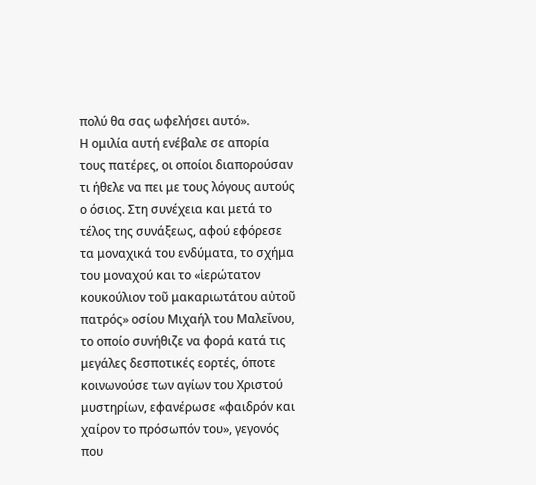πολύ θα σας ωφελήσει αυτό».
Η ομιλία αυτή ενέβαλε σε απορία τους πατέρες, οι οποίοι διαπορούσαν τι ήθελε να πει με τους λόγους αυτούς ο όσιος. Στη συνέχεια και μετά το τέλος της συνάξεως, αφού εφόρεσε τα μοναχικά του ενδύματα, το σχήμα του μοναχού και το «ἱερώτατον κουκούλιον τοῦ μακαριωτάτου αὐτοῦ πατρός» οσίου Μιχαήλ του Μαλεΐνου, το οποίο συνήθιζε να φορά κατά τις μεγάλες δεσποτικές εορτές, όποτε κοινωνούσε των αγίων του Χριστού μυστηρίων, εφανέρωσε «φαιδρόν και χαίρον το πρόσωπόν του», γεγονός που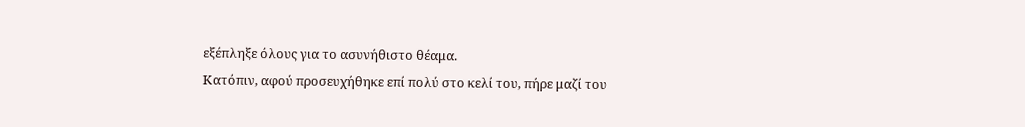εξέπληξε όλους για το ασυνήθιστο θέαμα.
Κατόπιν, αφού προσευχήθηκε επί πολύ στο κελί του, πήρε μαζί του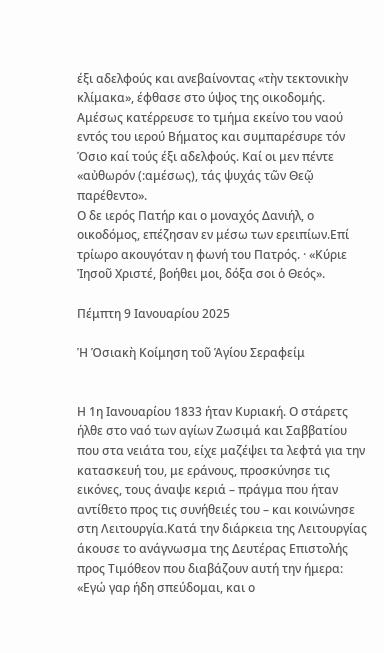έξι αδελφούς και ανεβαίνοντας «τὴν τεκτονικὴν κλίμακα», έφθασε στο ύψος της οικοδομής. Αμέσως κατέρρευσε το τμήμα εκείνο του ναού εντός του ιερού Βήματος και συμπαρέσυρε τόν Όσιο καί τούς έξι αδελφούς. Καί οι μεν πέντε «αὐθωρόν (:αμέσως), τάς ψυχάς τῶν Θεῷ παρέθεντο».
Ο δε ιερός Πατήρ και ο μοναχός Δανιήλ, ο οικοδόμος, επέζησαν εν μέσω των ερειπίων.Επί τρίωρο ακουγόταν η φωνή του Πατρός. · «Κύριε Ἰησοῦ Χριστέ, βοήθει μοι, δόξα σοι ὁ Θεός».

Πέμπτη 9 Ιανουαρίου 2025

Ἡ Ὁσιακὴ Κοίμηση τοῦ Ἁγίου Σεραφείμ


Η 1η Ιανουαρίου 1833 ήταν Κυριακή. Ο στάρετς ήλθε στο ναό των αγίων Ζωσιμά και Σαββατίου που στα νειάτα του, είχε μαζέψει τα λεφτά για την κατασκευή του, με εράνους, προσκύνησε τις εικόνες, τους άναψε κεριά – πράγμα που ήταν αντίθετο προς τις συνήθειές του – και κοινώνησε στη Λειτουργία.Κατά την διάρκεια της Λειτουργίας άκουσε το ανάγνωσμα της Δευτέρας Επιστολής προς Τιμόθεον που διαβάζουν αυτή την ήμερα:
«Εγώ γαρ ήδη σπεύδομαι, και ο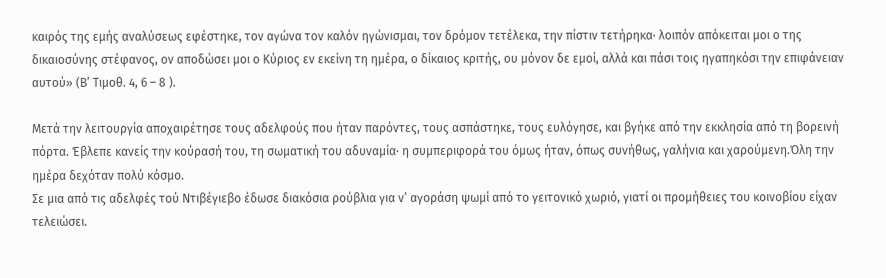καιρός της εμής αναλύσεως εφέστηκε, τον αγώνα τον καλόν ηγώνισμαι, τον δρόμον τετέλεκα, την πίστιν τετήρηκα· λοιπόν απόκειται μοι ο της δικαιοσύνης στέφανος, ον αποδώσει μοι ο Κύριος εν εκείνη τη ημέρα, ο δίκαιος κριτής, ου μόνον δε εμοί, αλλά και πάσι τοις ηγαπηκόσι την επιφάνειαν αυτού» (Β’ Τιμοθ. 4, 6 – 8 ).

Μετά την λειτουργία αποχαιρέτησε τους αδελφούς που ήταν παρόντες, τους ασπάστηκε, τους ευλόγησε, και βγήκε από την εκκλησία από τη βορεινή πόρτα. Έβλεπε κανείς την κούρασή του, τη σωματική του αδυναμία· η συμπεριφορά του όμως ήταν, όπως συνήθως, γαλήνια και χαρούμενη.Όλη την ημέρα δεχόταν πολύ κόσμο.
Σε μια από τις αδελφές τού Ντιβέγιεβο έδωσε διακόσια ρούβλια για ν’ αγοράση ψωμί από το γειτονικό χωριό, γιατί οι προμήθειες του κοινοβίου είχαν τελειώσει.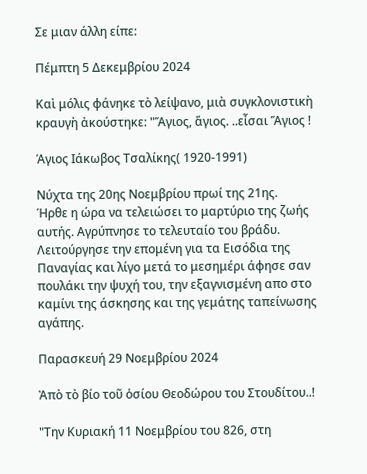Σε μιαν άλλη είπε:

Πέμπτη 5 Δεκεμβρίου 2024

Καὶ μόλις φάνηκε τὸ λείψανο, μιὰ συγκλονιστικὴ κραυγὴ ἀκούστηκε: "Ἅγιος, ἅγιος. ..εἶσαι Ἅγιος !

Άγιος Ιάκωβος Τσαλίκης( 1920-1991)

Νύχτα της 20ης Νοεμβρίου πρωί της 21ης.
Ήρθε η ώρα να τελειώσει το μαρτύριο της ζωής αυτής. Αγρύπνησε το τελευταίο του βράδυ. Λειτούργησε την επομένη για τα Εισόδια της Παναγίας και λίγο μετά το μεσημέρι άφησε σαν πουλάκι την ψυχή του, την εξαγνισμένη απο στο καμίνι της άσκησης και της γεμάτης ταπείνωσης αγάπης.

Παρασκευή 29 Νοεμβρίου 2024

Ἀπὸ τὸ βίο τοῦ ὁσίου Θεοδώρου του Στουδίτου..!

"Την Κυριακή 11 Νοεμβρίου του 826, στη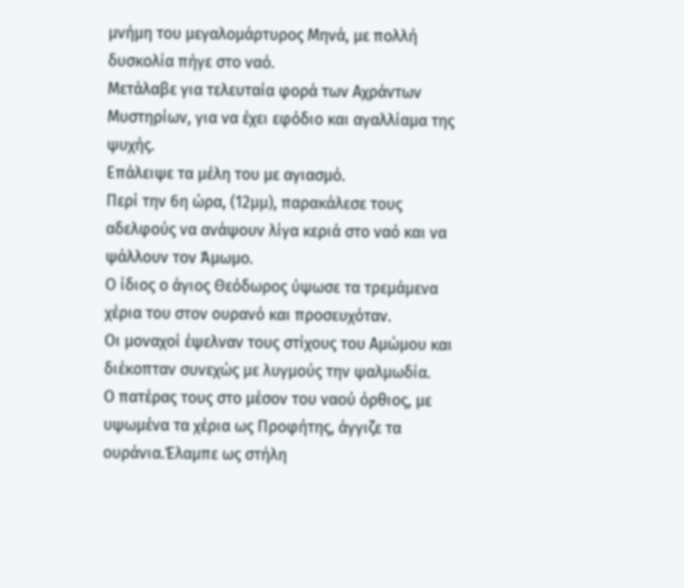μνήμη του μεγαλομάρτυρος Μηνά, με πολλή δυσκολία πήγε στο ναό.
Μετάλαβε για τελευταία φορά των Αχράντων Μυστηρίων, για να έχει εφόδιο και αγαλλίαμα της ψυχής.
Επάλειψε τα μέλη του με αγιασμό.
Περί την 6η ώρα, (12μμ), παρακάλεσε τους αδελφούς να ανάψουν λίγα κεριά στο ναό και να ψάλλουν τον Άμωμο.
Ο ίδιος ο άγιος Θεόδωρος ύψωσε τα τρεμάμενα χέρια του στον ουρανό και προσευχόταν.
Οι μοναχοί έψελναν τους στίχους του Αμώμου και διέκοπταν συνεχώς με λυγμούς την ψαλμωδία.
Ο πατέρας τους στο μέσον του ναού όρθιος, με υψωμένα τα χέρια ως Προφήτης, άγγιζε τα ουράνια.Έλαμπε ως στήλη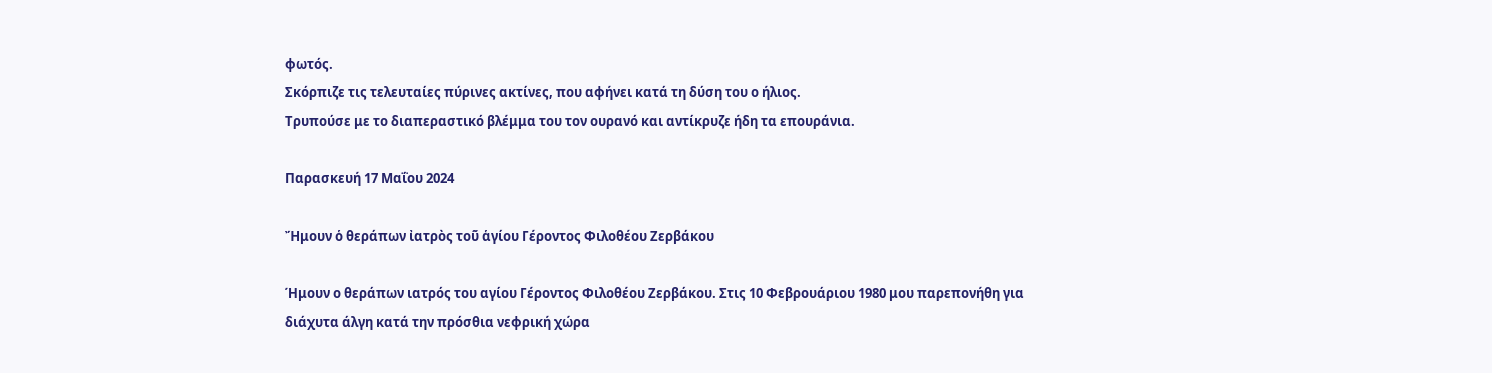φωτός.
Σκόρπιζε τις τελευταίες πύρινες ακτίνες, που αφήνει κατά τη δύση του ο ήλιος.
Τρυπούσε με το διαπεραστικό βλέμμα του τον ουρανό και αντίκρυζε ήδη τα επουράνια.

Παρασκευή 17 Μαΐου 2024

Ἤμουν ὁ θεράπων ἰατρὸς τοῦ ἁγίου Γέροντος Φιλοθέου Ζερβάκου

Ήμουν ο θεράπων ιατρός του αγίου Γέροντος Φιλοθέου Ζερβάκου. Στις 10 Φεβρουάριου 1980 μου παρεπονήθη για διάχυτα άλγη κατά την πρόσθια νεφρική χώρα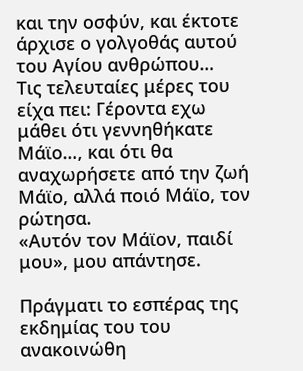και την οσφύν, και έκτοτε άρχισε ο γολγοθάς αυτού του Αγίου ανθρώπου…
Τις τελευταίες μέρες του είχα πει: Γέροντα εχω μάθει ότι γεννηθήκατε Μάϊο…, και ότι θα αναχωρήσετε από την ζωή Μάϊο, αλλά ποιό Μάϊο, τον ρώτησα.
«Αυτόν τον Μάϊον, παιδί μου», μου απάντησε.

Πράγματι το εσπέρας της εκδημίας του του ανακοινώθη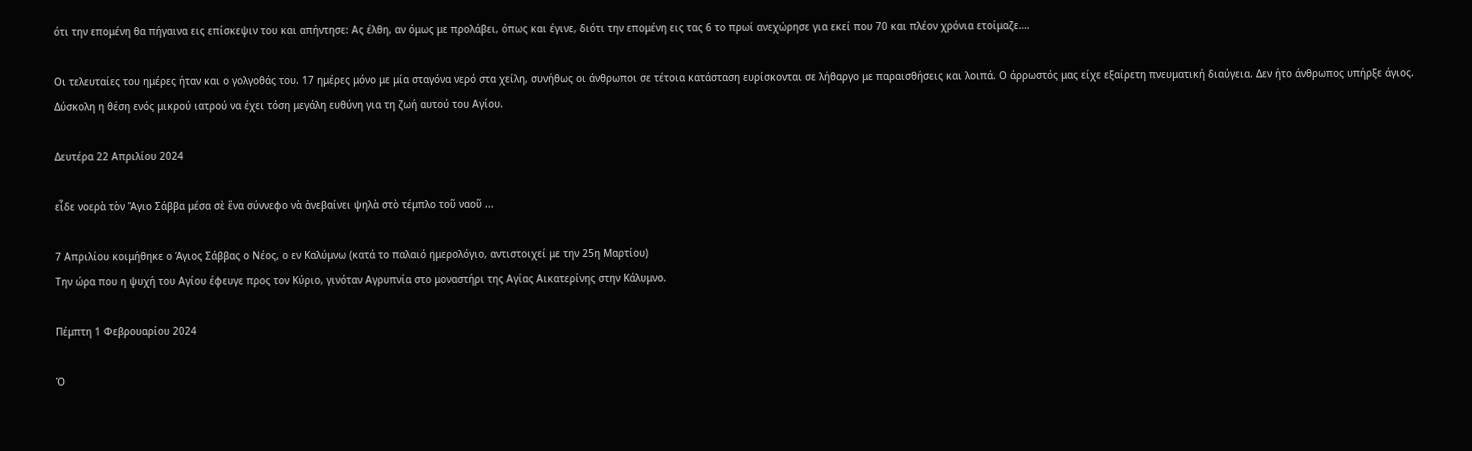ότι την επομένη θα πήγαινα εις επίσκεψιν του και απήντησε: Ας έλθη, αν όμως με προλάβει, όπως και έγινε, διότι την επομένη εις τας 6 το πρωί ανεχώρησε για εκεί που 70 και πλέον χρόνια ετοίμαζε….

Οι τελευταίες του ημέρες ήταν και ο γολγοθάς του. 17 ημέρες μόνο με μία σταγόνα νερό στα χείλη, συνήθως οι άνθρωποι σε τέτοια κατάσταση ευρίσκονται σε λήθαργο με παραισθήσεις και λοιπά. Ο άρρωστός μας είχε εξαίρετη πνευματική διαύγεια. Δεν ήτο άνθρωπος υπήρξε άγιος. Δύσκολη η θέση ενός μικρού ιατρού να έχει τόση μεγάλη ευθύνη για τη ζωή αυτού του Αγίου.

Δευτέρα 22 Απριλίου 2024

εἶδε νοερὰ τὸν Ἅγιο Σάββα μέσα σὲ ἕνα σύννεφο νὰ ἀνεβαίνει ψηλὰ στὸ τέμπλο τοῦ ναοῦ ...

7 Απριλίου κοιμήθηκε ο Άγιος Σάββας ο Νέος, ο εν Καλύμνω (κατά το παλαιό ημερολόγιο, αντιστοιχεί με την 25η Μαρτίου)
Την ώρα που η ψυχή του Αγίου έφευγε προς τον Κύριο, γινόταν Αγρυπνία στο μοναστήρι της Αγίας Αικατερίνης στην Κάλυμνο.

Πέμπτη 1 Φεβρουαρίου 2024

Ὁ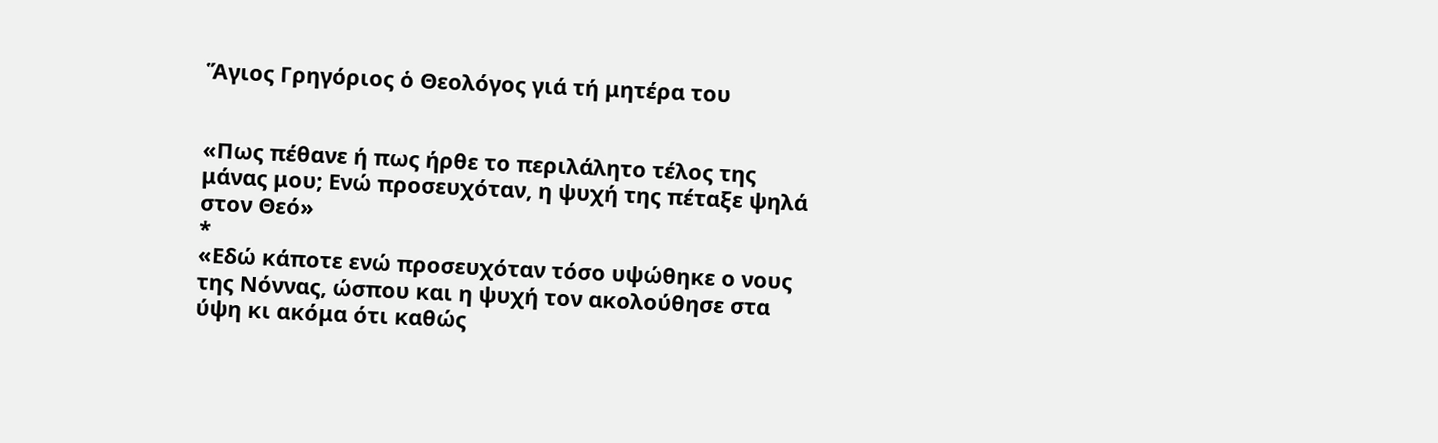Ἅγιος Γρηγόριος ὁ Θεολόγος γιά τή μητέρα του


«Πως πέθανε ή πως ήρθε το περιλάλητο τέλος της μάνας μου; Ενώ προσευχόταν, η ψυχή της πέταξε ψηλά στον Θεό»
*
«Εδώ κάποτε ενώ προσευχόταν τόσο υψώθηκε ο νους της Νόννας, ώσπου και η ψυχή τον ακολούθησε στα ύψη κι ακόμα ότι καθώς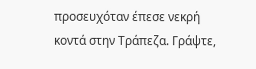προσευχόταν έπεσε νεκρή κοντά στην Τράπεζα. Γράψτε,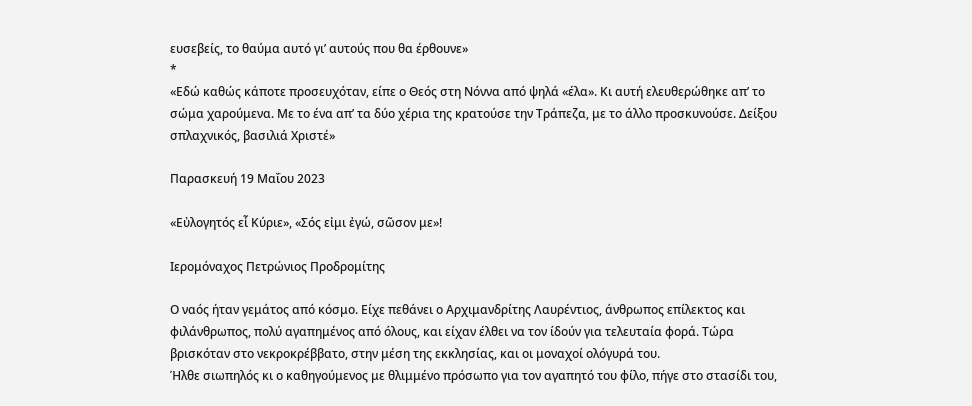ευσεβείς, το θαύμα αυτό γι’ αυτούς που θα έρθουνε»
*
«Εδώ καθώς κάποτε προσευχόταν, είπε ο Θεός στη Νόννα από ψηλά «έλα». Κι αυτή ελευθερώθηκε απ’ το σώμα χαρούμενα. Με το ένα απ’ τα δύο χέρια της κρατούσε την Τράπεζα, με το άλλο προσκυνούσε. Δείξου σπλαχνικός, βασιλιά Χριστέ»

Παρασκευή 19 Μαΐου 2023

«Εὐλογητός εἶ Κύριε», «Σός εἰμι ἐγώ, σῶσον με»!

Ιερομόναχος Πετρώνιος Προδρομίτης

Ο ναός ήταν γεμάτος από κόσμο. Είχε πεθάνει ο Αρχιμανδρίτης Λαυρέντιος, άνθρωπος επίλεκτος και φιλάνθρωπος, πολύ αγαπημένος από όλους, και είχαν έλθει να τον ίδούν για τελευταία φορά. Τώρα βρισκόταν στο νεκροκρέββατο, στην μέση της εκκλησίας, και οι μοναχοί ολόγυρά του.
Ήλθε σιωπηλός κι ο καθηγούμενος με θλιμμένο πρόσωπο για τον αγαπητό του φίλο, πήγε στο στασίδι του,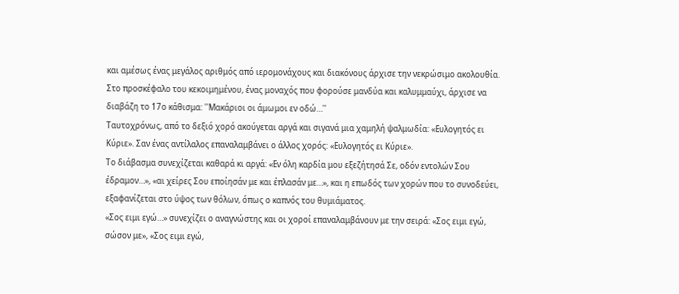και αμέσως ένας μεγάλος αριθμός από ιερομονάχους και διακόνους άρχισε την νεκρώσιμο ακολουθία.
Στο προσκέφαλο του κεκοιμημένου, ένας μοναχός που φορούσε μανδύα και καλυμμαύχι, άρχισε να διαβάζη το 17ο κάθισμα: ''Μακάριοι οι άμωμοι εν οδώ…''
Ταυτοχρόνως, από το δεξιό χορό ακούγεται αργά και σιγανά μια χαμηλή ψαλμωδία: «Ευλογητός ει Κύριε». Σαν ένας αντίλαλος επαναλαμβάνει ο άλλος χορός: «Ευλογητός ει Κύριε».
Το διάβασμα συνεχίζεται καθαρά κι αργά: «Εν όλη καρδία μου εξεζήτησά Σε, οδόν εντολών Σου έδραμον…», «αι χείρες Σου εποίησάν με και έπλασάν με…», και η επωδός των χορών που το συνοδεύει, εξαφανίζεται στο ύψος των θόλων, όπως ο καπνός του θυμιάματος.
«Σος ειμι εγώ…» συνεχίζει ο αναγνώστης και οι χοροί επαναλαμβάνουν με την σειρά: «Σος ειμι εγώ, σώσον με», «Σος ειμι εγώ,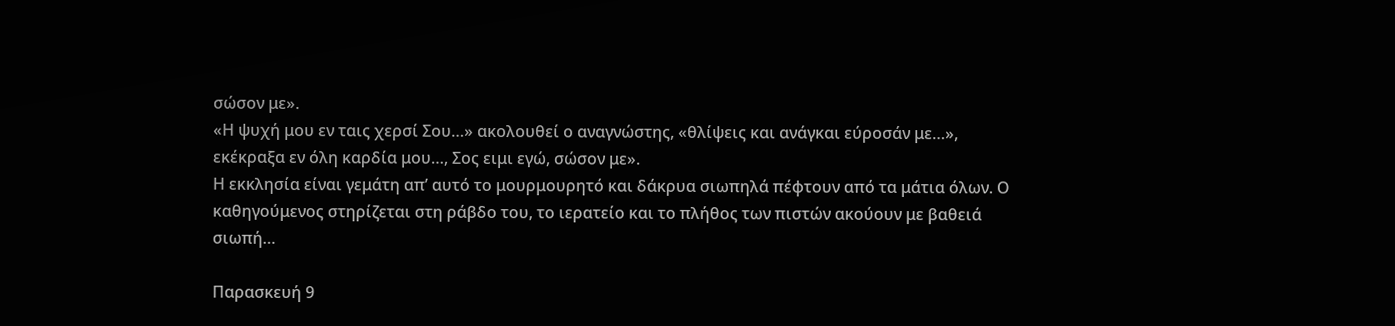σώσον με».
«Η ψυχή μου εν ταις χερσί Σου…» ακολουθεί ο αναγνώστης, «θλίψεις και ανάγκαι εύροσάν με…», εκέκραξα εν όλη καρδία μου…, Σος ειμι εγώ, σώσον με».
Η εκκλησία είναι γεμάτη απ’ αυτό το μουρμουρητό και δάκρυα σιωπηλά πέφτουν από τα μάτια όλων. Ο καθηγούμενος στηρίζεται στη ράβδο του, το ιερατείο και το πλήθος των πιστών ακούουν με βαθειά σιωπή…

Παρασκευή 9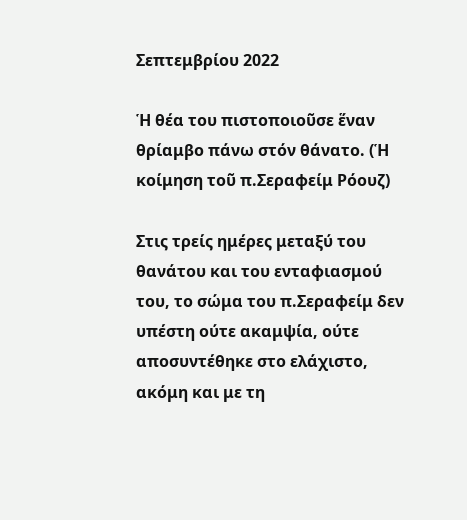Σεπτεμβρίου 2022

Ἡ θέα του πιστοποιοῦσε ἕναν θρίαμβο πάνω στόν θάνατο. (Ἡ κοίμηση τοῦ π.Σεραφείμ Ρόουζ)

Στις τρείς ημέρες μεταξύ του θανάτου και του ενταφιασμού του, το σώμα του π.Σεραφείμ δεν υπέστη ούτε ακαμψία, ούτε αποσυντέθηκε στο ελάχιστο, ακόμη και με τη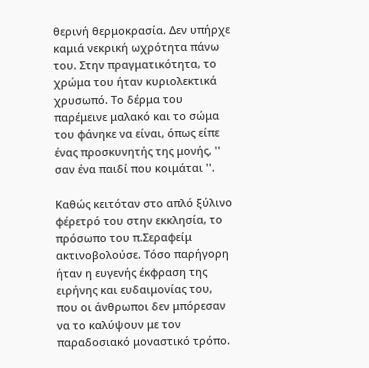θερινή θερμοκρασία. Δεν υπήρχε καμιά νεκρική ωχρότητα πάνω του. Στην πραγματικότητα, το χρώμα του ήταν κυριολεκτικά χρυσωπό. Το δέρμα του παρέμεινε μαλακό και το σώμα του φάνηκε να είναι, όπως είπε ένας προσκυνητής της μονής, '' σαν ένα παιδί που κοιμάται ''.

Καθώς κειτόταν στο απλό ξύλινο φέρετρό του στην εκκλησία, το πρόσωπο του π.Σεραφείμ ακτινοβολούσε. Τόσο παρήγορη ήταν η ευγενής έκφραση της ειρήνης και ευδαιμονίας του, που οι άνθρωποι δεν μπόρεσαν να το καλύψουν με τον παραδοσιακό μοναστικό τρόπο.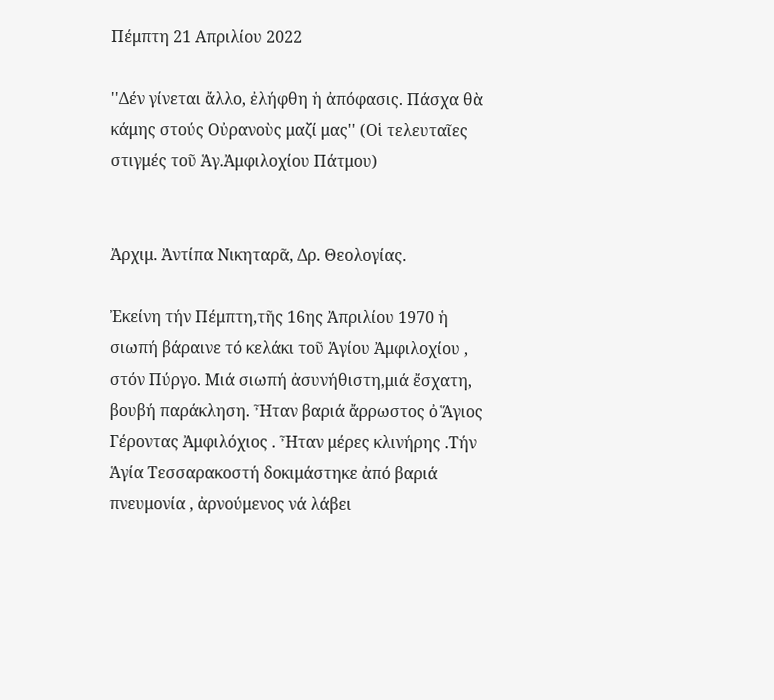Πέμπτη 21 Απριλίου 2022

''Δέν γίνεται ἄλλο, ἐλήφθη ἡ ἀπόφασις. Πάσχα θὰ κάμης στούς Οὐρανοὺς μαζί μας'' (Οἱ τελευταῖες στιγμές τοῦ Ἁγ.Ἀμφιλοχίου Πάτμου)


Ἀρχιμ. Ἀντίπα Νικηταρᾶ, Δρ. Θεολογίας.

Ἐκείνη τήν Πέμπτη,τῆς 16ης Ἀπριλίου 1970 ἡ σιωπή βάραινε τό κελάκι τοῦ Ἁγίου Ἀμφιλοχίου , στόν Πύργο. Μιά σιωπή ἀσυνήθιστη,μιά ἔσχατη, βουβή παράκληση. Ἦταν βαριά ἄρρωστος ὀ Ἅγιος Γέροντας Ἀμφιλόχιος . Ἦταν μέρες κλινήρης .Τήν Ἁγία Τεσσαρακοστή δοκιμάστηκε ἀπό βαριά πνευμονία , ἀρνούμενος νά λάβει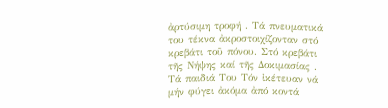ἀρτύσιμη τροφή . Τά πνευματικά του τέκνα ἀκροστοιχίζονταν στό κρεβάτι τοῦ πόνου. Στό κρεβάτι τῆς Νήψης καί τῆς Δοκιμασίας .
Τά παιδιά Του Τόν ἰκέτευαν νά μήν φύγει ἀκόμα ἀπό κοντά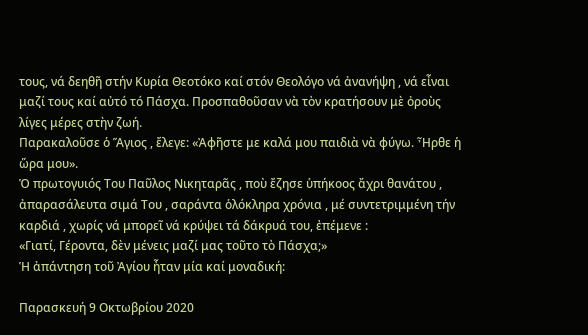τους, νά δεηθῆ στήν Κυρία Θεοτόκο καί στόν Θεολόγο νά ἀνανήψη , νά εἶναι μαζί τους καί αὐτό τό Πάσχα. Προσπαθοῦσαν νὰ τὸν κρατήσουν μὲ ὀροὺς λίγες μέρες στὴν ζωή.
Παρακαλοῦσε ὁ Ἅγιος , ἔλεγε: «Ἀφῆστε με καλά μου παιδιὰ νὰ φύγω. Ἦρθε ἡ ὥρα μου».
Ὁ πρωτογυιός Του Παῦλος Νικηταρᾶς , ποὺ ἔζησε ὑπήκοος ἄχρι θανάτου , ἀπαρασάλευτα σιμά Του , σαράντα ὁλόκληρα χρόνια , μέ συντετριμμένη τήν καρδιά , χωρίς νά μπορεῖ νά κρύψει τά δάκρυά του, ἐπέμενε :
«Γιατί, Γέροντα, δὲν μένεις μαζί μας τοῦτο τὸ Πάσχα;»
Ἡ ἀπάντηση τοῦ Ἀγίου ἦταν μία καί μοναδική:

Παρασκευή 9 Οκτωβρίου 2020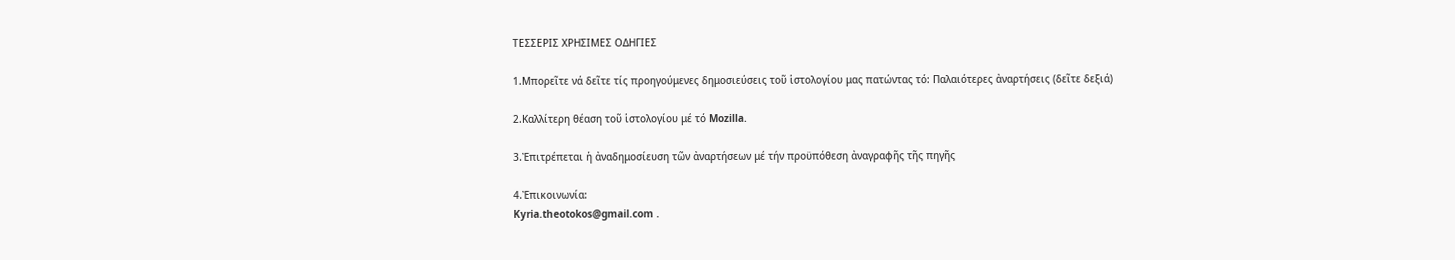ΤΕΣΣΕΡΙΣ ΧΡΗΣΙΜΕΣ ΟΔΗΓΙΕΣ

1.Μπορεῖτε νά δεῖτε τίς προηγούμενες δημοσιεύσεις τοῦ ἱστολογίου μας πατώντας τό: Παλαιότερες ἀναρτήσεις (δεῖτε δεξιά)

2.Καλλίτερη θέαση τοῦ ἱστολογίου μέ τό Mozilla.

3.Ἐπιτρέπεται ἡ ἀναδημοσίευση τῶν ἀναρτήσεων μέ τήν προϋπόθεση ἀναγραφῆς τῆς πηγῆς

4.Ἐπικοινωνία:
Kyria.theotokos@gmail.com .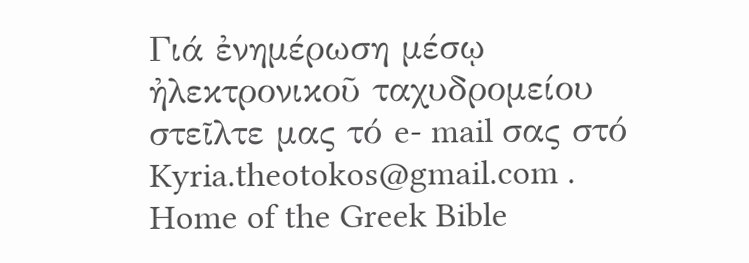Γιά ἐνημέρωση μέσῳ ἠλεκτρονικοῦ ταχυδρομείου στεῖλτε μας τό e- mail σας στό
Kyria.theotokos@gmail.com .
Home of the Greek Bible